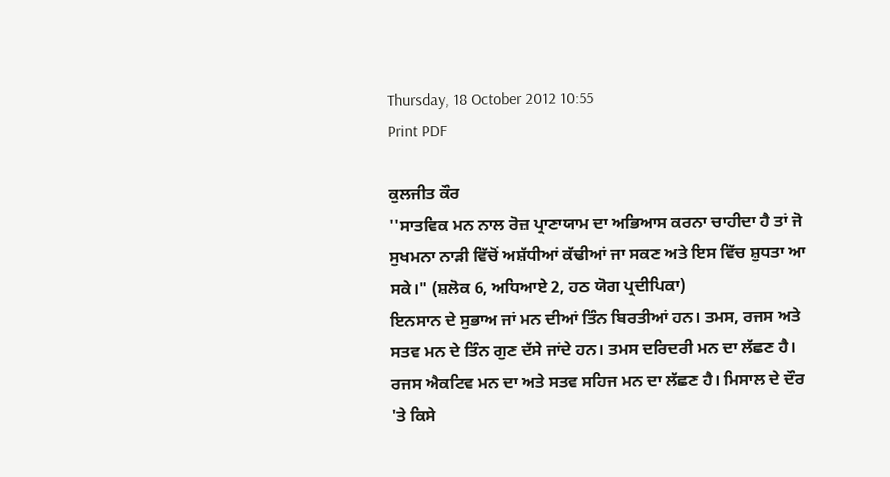Thursday, 18 October 2012 10:55
Print PDF

ਕੁਲਜੀਤ ਕੌਰ
''ਸਾਤਵਿਕ ਮਨ ਨਾਲ ਰੋਜ਼ ਪ੍ਰਾਣਾਯਾਮ ਦਾ ਅਭਿਆਸ ਕਰਨਾ ਚਾਹੀਦਾ ਹੈ ਤਾਂ ਜੋ ਸੁਖਮਨਾ ਨਾੜੀ ਵਿੱਚੋਂ ਅਸ਼ੱਧੀਆਂ ਕੱਢੀਆਂ ਜਾ ਸਕਣ ਅਤੇ ਇਸ ਵਿੱਚ ਸ਼ੁਧਤਾ ਆ ਸਕੇ।" (ਸ਼ਲੋਕ 6, ਅਧਿਆਏ 2, ਹਠ ਯੋਗ ਪ੍ਰਦੀਪਿਕਾ)
ਇਨਸਾਨ ਦੇ ਸੁਭਾਅ ਜਾਂ ਮਨ ਦੀਆਂ ਤਿੰਨ ਬਿਰਤੀਆਂ ਹਨ। ਤਮਸ, ਰਜਸ ਅਤੇ ਸਤਵ ਮਨ ਦੇ ਤਿੰਨ ਗੁਣ ਦੱਸੇ ਜਾਂਦੇ ਹਨ। ਤਮਸ ਦਰਿਦਰੀ ਮਨ ਦਾ ਲੱਛਣ ਹੈ। ਰਜਸ ਐਕਟਿਵ ਮਨ ਦਾ ਅਤੇ ਸਤਵ ਸਹਿਜ ਮਨ ਦਾ ਲੱਛਣ ਹੈ। ਮਿਸਾਲ ਦੇ ਦੌਰ 'ਤੇ ਕਿਸੇ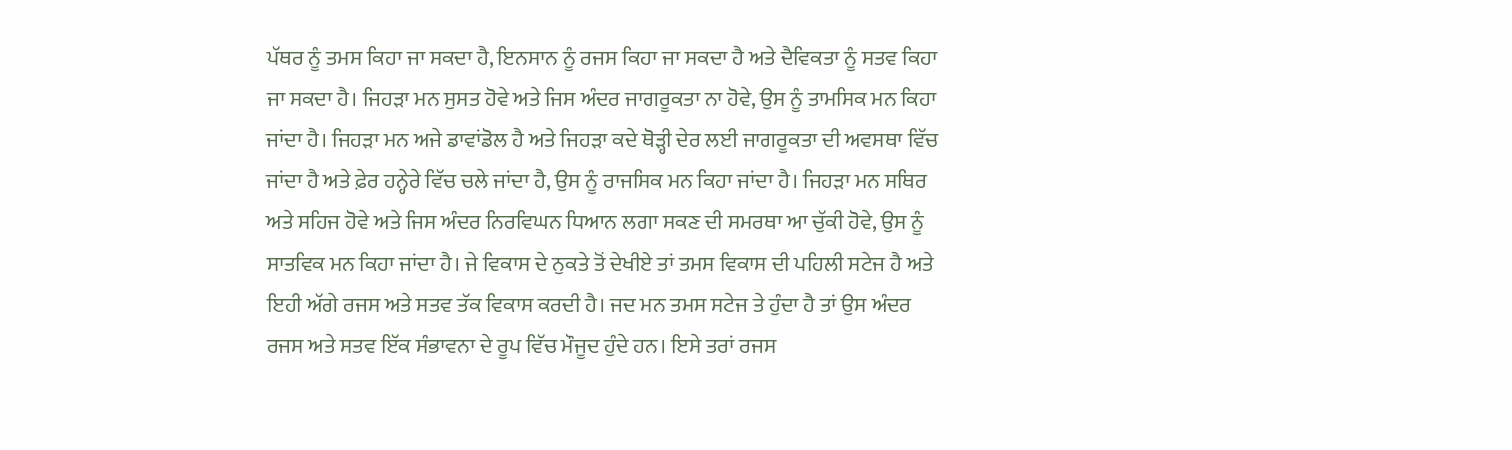ਪੱਥਰ ਨੂੰ ਤਮਸ ਕਿਹਾ ਜਾ ਸਕਦਾ ਹੈ, ਇਨਸਾਨ ਨੂੰ ਰਜਸ ਕਿਹਾ ਜਾ ਸਕਦਾ ਹੈ ਅਤੇ ਦੈਵਿਕਤਾ ਨੂੰ ਸਤਵ ਕਿਹਾ ਜਾ ਸਕਦਾ ਹੈ। ਜਿਹੜਾ ਮਨ ਸੁਸਤ ਹੋਵੇ ਅਤੇ ਜਿਸ ਅੰਦਰ ਜਾਗਰੂਕਤਾ ਨਾ ਹੋਵੇ, ਉਸ ਨੂੰ ਤਾਮਸਿਕ ਮਨ ਕਿਹਾ ਜਾਂਦਾ ਹੈ। ਜਿਹੜਾ ਮਨ ਅਜੇ ਡਾਵਾਂਡੋਲ ਹੈ ਅਤੇ ਜਿਹੜਾ ਕਦੇ ਥੋੜ੍ਹੀ ਦੇਰ ਲਈ ਜਾਗਰੂਕਤਾ ਦੀ ਅਵਸਥਾ ਵਿੱਚ ਜਾਂਦਾ ਹੈ ਅਤੇ ਫ਼ੇਰ ਹਨ੍ਹੇਰੇ ਵਿੱਚ ਚਲੇ ਜਾਂਦਾ ਹੈ, ਉਸ ਨੂੰ ਰਾਜਸਿਕ ਮਨ ਕਿਹਾ ਜਾਂਦਾ ਹੈ। ਜਿਹੜਾ ਮਨ ਸਥਿਰ ਅਤੇ ਸਹਿਜ ਹੋਵੇ ਅਤੇ ਜਿਸ ਅੰਦਰ ਨਿਰਵਿਘਨ ਧਿਆਨ ਲਗਾ ਸਕਣ ਦੀ ਸਮਰਥਾ ਆ ਚੁੱਕੀ ਹੋਵੇ, ਉਸ ਨੂੰ ਸਾਤਵਿਕ ਮਨ ਕਿਹਾ ਜਾਂਦਾ ਹੈ। ਜੇ ਵਿਕਾਸ ਦੇ ਨੁਕਤੇ ਤੋਂ ਦੇਖੀਏ ਤਾਂ ਤਮਸ ਵਿਕਾਸ ਦੀ ਪਹਿਲੀ ਸਟੇਜ ਹੈ ਅਤੇ ਇਹੀ ਅੱਗੇ ਰਜਸ ਅਤੇ ਸਤਵ ਤੱਕ ਵਿਕਾਸ ਕਰਦੀ ਹੈ। ਜਦ ਮਨ ਤਮਸ ਸਟੇਜ ਤੇ ਹੁੰਦਾ ਹੈ ਤਾਂ ਉਸ ਅੰਦਰ ਰਜਸ ਅਤੇ ਸਤਵ ਇੱਕ ਸੰਭਾਵਨਾ ਦੇ ਰੂਪ ਵਿੱਚ ਮੌਜੂਦ ਹੁੰਦੇ ਹਨ। ਇਸੇ ਤਰਾਂ ਰਜਸ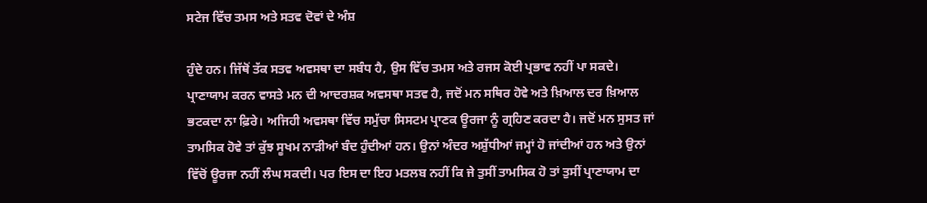ਸਟੇਜ ਵਿੱਚ ਤਮਸ ਅਤੇ ਸਤਵ ਦੋਵਾਂ ਦੇ ਅੰਸ਼

ਹੁੰਦੇ ਹਨ। ਜਿੱਥੋਂ ਤੱਕ ਸਤਵ ਅਵਸਥਾ ਦਾ ਸਬੰਧ ਹੈ, ਉਸ ਵਿੱਚ ਤਮਸ ਅਤੇ ਰਜਸ ਕੋਈ ਪ੍ਰਭਾਵ ਨਹੀਂ ਪਾ ਸਕਦੇ।
ਪ੍ਰਾਣਾਯਾਮ ਕਰਨ ਵਾਸਤੇ ਮਨ ਦੀ ਆਦਰਸ਼ਕ ਅਵਸਥਾ ਸਤਵ ਹੈ, ਜਦੋਂ ਮਨ ਸਥਿਰ ਹੋਵੇ ਅਤੇ ਖ਼ਿਆਲ ਦਰ ਖ਼ਿਆਲ ਭਟਕਦਾ ਨਾ ਫ਼ਿਰੇ। ਅਜਿਹੀ ਅਵਸਥਾ ਵਿੱਚ ਸਮੁੱਚਾ ਸਿਸਟਮ ਪ੍ਰਾਣਕ ਊਰਜਾ ਨੂੰ ਗ੍ਰਹਿਣ ਕਰਦਾ ਹੈ। ਜਦੋਂ ਮਨ ਸੁਸਤ ਜਾਂ ਤਾਮਸਿਕ ਹੋਵੇ ਤਾਂ ਕੁੱਝ ਸੂਖਮ ਨਾੜੀਆਂ ਬੰਦ ਹੁੰਦੀਆਂ ਹਨ। ਉਨਾਂ ਅੰਦਰ ਅਸ਼ੁੱਧੀਆਂ ਜਮ੍ਹਾਂ ਹੋ ਜਾਂਦੀਆਂ ਹਨ ਅਤੇ ਉਨਾਂ ਵਿੱਚੋਂ ਊਰਜਾ ਨਹੀਂ ਲੰਘ ਸਕਦੀ। ਪਰ ਇਸ ਦਾ ਇਹ ਮਤਲਬ ਨਹੀਂ ਕਿ ਜੇ ਤੁਸੀਂ ਤਾਮਸਿਕ ਹੋ ਤਾਂ ਤੁਸੀਂ ਪ੍ਰਾਣਾਯਾਮ ਦਾ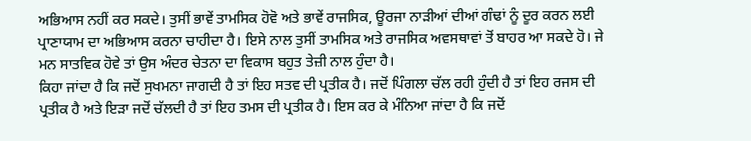ਅਭਿਆਸ ਨਹੀਂ ਕਰ ਸਕਦੇ। ਤੁਸੀਂ ਭਾਵੇਂ ਤਾਮਸਿਕ ਹੋਵੋ ਅਤੇ ਭਾਵੇਂ ਰਾਜਸਿਕ, ਊਰਜਾ ਨਾੜੀਆਂ ਦੀਆਂ ਗੰਢਾਂ ਨੂੰ ਦੂਰ ਕਰਨ ਲਈ ਪ੍ਰਾਣਾਯਾਮ ਦਾ ਅਭਿਆਸ ਕਰਨਾ ਚਾਹੀਦਾ ਹੈ। ਇਸੇ ਨਾਲ ਤੁਸੀਂ ਤਾਮਸਿਕ ਅਤੇ ਰਾਜਸਿਕ ਅਵਸਥਾਵਾਂ ਤੋਂ ਬਾਹਰ ਆ ਸਕਦੇ ਹੋ। ਜੇ ਮਨ ਸਾਤਵਿਕ ਹੋਵੇ ਤਾਂ ਉਸ ਅੰਦਰ ਚੇਤਨਾ ਦਾ ਵਿਕਾਸ ਬਹੁਤ ਤੇਜ਼ੀ ਨਾਲ ਹੁੰਦਾ ਹੈ।
ਕਿਹਾ ਜਾਂਦਾ ਹੈ ਕਿ ਜਦੋਂ ਸੁਖਮਨਾ ਜਾਗਦੀ ਹੈ ਤਾਂ ਇਹ ਸਤਵ ਦੀ ਪ੍ਰਤੀਕ ਹੈ। ਜਦੋਂ ਪਿੰਗਲਾ ਚੱਲ ਰਹੀ ਹੁੰਦੀ ਹੈ ਤਾਂ ਇਹ ਰਜਸ ਦੀ ਪ੍ਰਤੀਕ ਹੈ ਅਤੇ ਇੜਾ ਜਦੋਂ ਚੱਲਦੀ ਹੈ ਤਾਂ ਇਹ ਤਮਸ ਦੀ ਪ੍ਰਤੀਕ ਹੈ। ਇਸ ਕਰ ਕੇ ਮੰਨਿਆ ਜਾਂਦਾ ਹੈ ਕਿ ਜਦੋਂ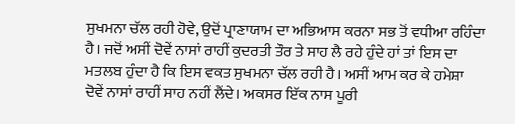ਸੁਖਮਨਾ ਚੱਲ ਰਹੀ ਹੋਵੇ, ਉਦੋਂ ਪ੍ਰਾਣਾਯਾਮ ਦਾ ਅਭਿਆਸ ਕਰਨਾ ਸਭ ਤੋਂ ਵਧੀਆ ਰਹਿੰਦਾ ਹੈ। ਜਦੋਂ ਅਸੀਂ ਦੋਵੇਂ ਨਾਸਾਂ ਰਾਹੀਂ ਕੁਦਰਤੀ ਤੌਰ ਤੇ ਸਾਹ ਲੈ ਰਹੇ ਹੁੰਦੇ ਹਾਂ ਤਾਂ ਇਸ ਦਾ ਮਤਲਬ ਹੁੰਦਾ ਹੈ ਕਿ ਇਸ ਵਕਤ ਸੁਖਮਨਾ ਚੱਲ ਰਹੀ ਹੈ। ਅਸੀਂ ਆਮ ਕਰ ਕੇ ਹਮੇਸ਼ਾ ਦੋਵੇਂ ਨਾਸਾਂ ਰਾਹੀਂ ਸਾਹ ਨਹੀਂ ਲੈਂਦੇ। ਅਕਸਰ ਇੱਕ ਨਾਸ ਪੂਰੀ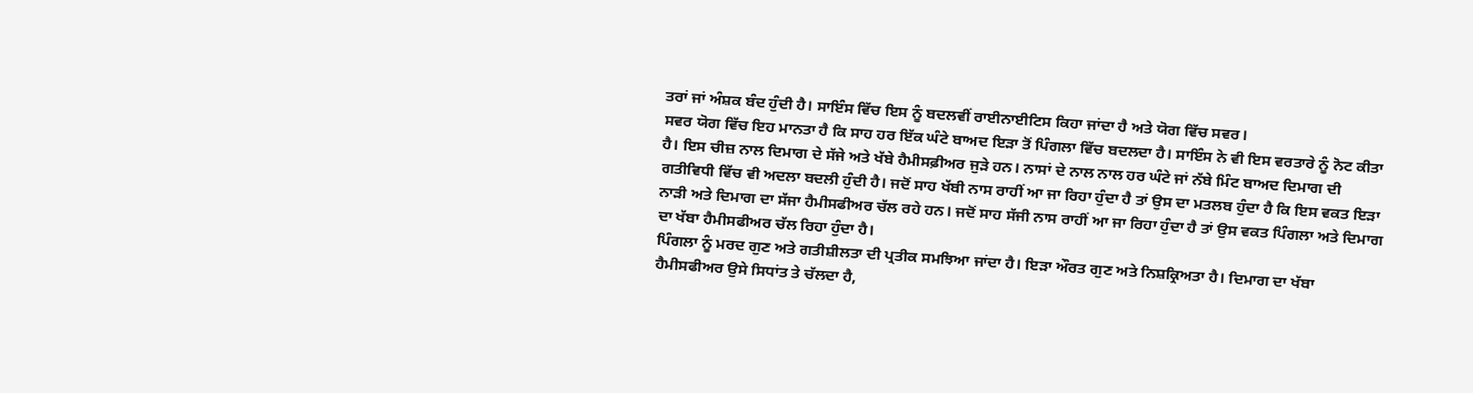ਤਰਾਂ ਜਾਂ ਅੰਸ਼ਕ ਬੰਦ ਹੁੰਦੀ ਹੈ। ਸਾਇੰਸ ਵਿੱਚ ਇਸ ਨੂੰ ਬਦਲਵੀਂ ਰਾਈਨਾਈਟਿਸ ਕਿਹਾ ਜਾਂਦਾ ਹੈ ਅਤੇ ਯੋਗ ਵਿੱਚ ਸਵਰ।
ਸਵਰ ਯੋਗ ਵਿੱਚ ਇਹ ਮਾਨਤਾ ਹੈ ਕਿ ਸਾਹ ਹਰ ਇੱਕ ਘੰਟੇ ਬਾਅਦ ਇੜਾ ਤੋਂ ਪਿੰਗਲਾ ਵਿੱਚ ਬਦਲਦਾ ਹੈ। ਸਾਇੰਸ ਨੇ ਵੀ ਇਸ ਵਰਤਾਰੇ ਨੂੰ ਨੋਟ ਕੀਤਾ ਹੈ। ਇਸ ਚੀਜ਼ ਨਾਲ ਦਿਮਾਗ ਦੇ ਸੱਜੇ ਅਤੇ ਖੱਬੇ ਹੈਮੀਸਫ਼ੀਅਰ ਜੁੜੇ ਹਨ। ਨਾਸਾਂ ਦੇ ਨਾਲ ਨਾਲ ਹਰ ਘੰਟੇ ਜਾਂ ਨੱਬੇ ਮਿੰਟ ਬਾਅਦ ਦਿਮਾਗ ਦੀ ਗਤੀਵਿਧੀ ਵਿੱਚ ਵੀ ਅਦਲਾ ਬਦਲੀ ਹੁੰਦੀ ਹੈ। ਜਦੋਂ ਸਾਹ ਖੱਬੀ ਨਾਸ ਰਾਹੀਂ ਆ ਜਾ ਰਿਹਾ ਹੁੰਦਾ ਹੈ ਤਾਂ ਉਸ ਦਾ ਮਤਲਬ ਹੁੰਦਾ ਹੈ ਕਿ ਇਸ ਵਕਤ ਇੜਾ ਨਾੜੀ ਅਤੇ ਦਿਮਾਗ ਦਾ ਸੱਜਾ ਹੈਮੀਸਫੀਅਰ ਚੱਲ ਰਹੇ ਹਨ। ਜਦੋਂ ਸਾਹ ਸੱਜੀ ਨਾਸ ਰਾਹੀਂ ਆ ਜਾ ਰਿਹਾ ਹੁੰਦਾ ਹੈ ਤਾਂ ਉਸ ਵਕਤ ਪਿੰਗਲਾ ਅਤੇ ਦਿਮਾਗ ਦਾ ਖੱਬਾ ਹੈਮੀਸਫੀਅਰ ਚੱਲ ਰਿਹਾ ਹੁੰਦਾ ਹੈ।
ਪਿੰਗਲਾ ਨੂੰ ਮਰਦ ਗੁਣ ਅਤੇ ਗਤੀਸ਼ੀਲਤਾ ਦੀ ਪ੍ਰਤੀਕ ਸਮਝਿਆ ਜਾਂਦਾ ਹੈ। ਇੜਾ ਔਰਤ ਗੁਣ ਅਤੇ ਨਿਸ਼ਕ੍ਰਿਅਤਾ ਹੈ। ਦਿਮਾਗ ਦਾ ਖੱਬਾ ਹੈਮੀਸਫੀਅਰ ਉਸੇ ਸਿਧਾਂਤ ਤੇ ਚੱਲਦਾ ਹੈ,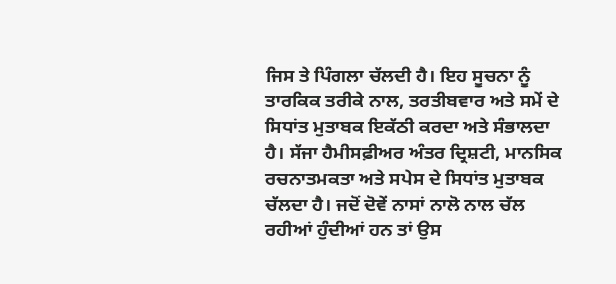ਜਿਸ ਤੇ ਪਿੰਗਲਾ ਚੱਲਦੀ ਹੈ। ਇਹ ਸੂਚਨਾ ਨੂੰ ਤਾਰਕਿਕ ਤਰੀਕੇ ਨਾਲ, ਤਰਤੀਬਵਾਰ ਅਤੇ ਸਮੇਂ ਦੇ ਸਿਧਾਂਤ ਮੁਤਾਬਕ ਇਕੱਠੀ ਕਰਦਾ ਅਤੇ ਸੰਭਾਲਦਾ ਹੈ। ਸੱਜਾ ਹੈਮੀਸਫ਼ੀਅਰ ਅੰਤਰ ਦ੍ਰਿਸ਼ਟੀ, ਮਾਨਸਿਕ ਰਚਨਾਤਮਕਤਾ ਅਤੇ ਸਪੇਸ ਦੇ ਸਿਧਾਂਤ ਮੁਤਾਬਕ ਚੱਲਦਾ ਹੈ। ਜਦੋਂ ਦੋਵੇਂ ਨਾਸਾਂ ਨਾਲੋ ਨਾਲ ਚੱਲ ਰਹੀਆਂ ਹੁੰਦੀਆਂ ਹਨ ਤਾਂ ਉਸ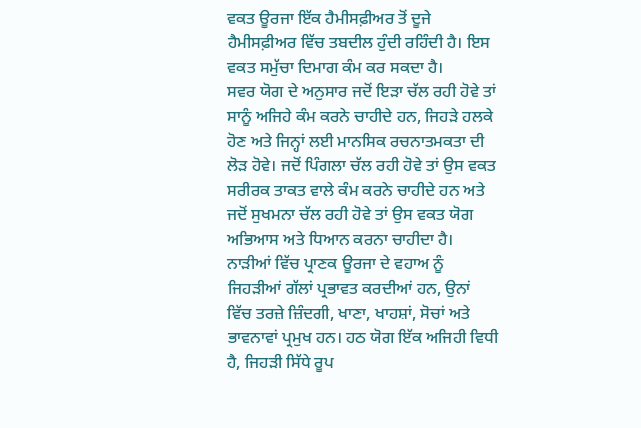ਵਕਤ ਊਰਜਾ ਇੱਕ ਹੈਮੀਸਫ਼ੀਅਰ ਤੋਂ ਦੂਜੇ ਹੈਮੀਸਫ਼ੀਅਰ ਵਿੱਚ ਤਬਦੀਲ ਹੁੰਦੀ ਰਹਿੰਦੀ ਹੈ। ਇਸ ਵਕਤ ਸਮੁੱਚਾ ਦਿਮਾਗ ਕੰਮ ਕਰ ਸਕਦਾ ਹੈ।
ਸਵਰ ਯੋਗ ਦੇ ਅਨੁਸਾਰ ਜਦੋਂ ਇੜਾ ਚੱਲ ਰਹੀ ਹੋਵੇ ਤਾਂ ਸਾਨੂੰ ਅਜਿਹੇ ਕੰਮ ਕਰਨੇ ਚਾਹੀਦੇ ਹਨ, ਜਿਹੜੇ ਹਲਕੇ ਹੋਣ ਅਤੇ ਜਿਨ੍ਹਾਂ ਲਈ ਮਾਨਸਿਕ ਰਚਨਾਤਮਕਤਾ ਦੀ ਲੋੜ ਹੋਵੇ। ਜਦੋਂ ਪਿੰਗਲਾ ਚੱਲ ਰਹੀ ਹੋਵੇ ਤਾਂ ਉਸ ਵਕਤ ਸਰੀਰਕ ਤਾਕਤ ਵਾਲੇ ਕੰਮ ਕਰਨੇ ਚਾਹੀਦੇ ਹਨ ਅਤੇ ਜਦੋਂ ਸੁਖਮਨਾ ਚੱਲ ਰਹੀ ਹੋਵੇ ਤਾਂ ਉਸ ਵਕਤ ਯੋਗ ਅਭਿਆਸ ਅਤੇ ਧਿਆਨ ਕਰਨਾ ਚਾਹੀਦਾ ਹੈ।
ਨਾੜੀਆਂ ਵਿੱਚ ਪ੍ਰਾਣਕ ਊਰਜਾ ਦੇ ਵਹਾਅ ਨੂੰ ਜਿਹੜੀਆਂ ਗੱਲਾਂ ਪ੍ਰਭਾਵਤ ਕਰਦੀਆਂ ਹਨ, ਉਨਾਂ ਵਿੱਚ ਤਰਜ਼ੇ ਜ਼ਿੰਦਗੀ, ਖਾਣਾ, ਖਾਹਸ਼ਾਂ, ਸੋਚਾਂ ਅਤੇ ਭਾਵਨਾਵਾਂ ਪ੍ਰਮੁਖ ਹਨ। ਹਠ ਯੋਗ ਇੱਕ ਅਜਿਹੀ ਵਿਧੀ ਹੈ, ਜਿਹੜੀ ਸਿੱਧੇ ਰੂਪ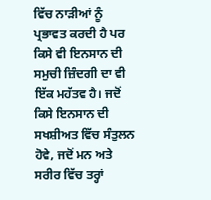ਵਿੱਚ ਨਾੜੀਆਂ ਨੂੰ ਪ੍ਰਭਾਵਤ ਕਰਦੀ ਹੈ ਪਰ ਕਿਸੇ ਵੀ ਇਨਸਾਨ ਦੀ ਸਮੁਚੀ ਜ਼ਿੰਦਗੀ ਦਾ ਵੀ ਇੱਕ ਮਹੱਤਵ ਹੈ। ਜਦੋਂ ਕਿਸੇ ਇਨਸਾਨ ਦੀ ਸਖਸ਼ੀਅਤ ਵਿੱਚ ਸੰਤੁਲਨ ਹੋਵੇ, ਜਦੋਂ ਮਨ ਅਤੇ ਸਰੀਰ ਵਿੱਚ ਤਰ੍ਹਾਂ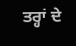ਤਰ੍ਹਾਂ ਦੇ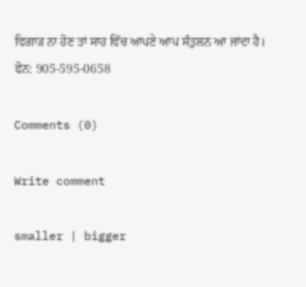ਵਿਗਾੜ ਨਾ ਹੋਣ ਤਾਂ ਸਾਹ ਵਿੱਚ ਆਪਣੇ ਆਪ ਸੰਤੁਲਨ ਆ ਜਾਂਦਾ ਹੈ।
ਫੋਨ: 905-595-0658

Comments (0)

Write comment

smaller | bigger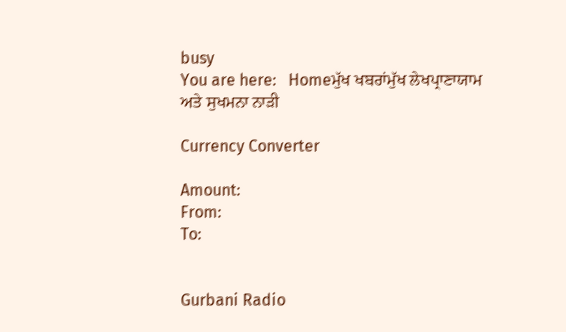busy
You are here:   Homeਮੁੱਖ ਖਬਰਾਂਮੁੱਖ ਲੇਖਪ੍ਰਾਣਾਯਾਮ ਅਤੇ ਸੁਖਮਨਾ ਨਾੜੀ

Currency Converter

Amount:
From:
To:


Gurbani Radio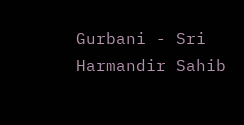Gurbani - Sri Harmandir Sahib